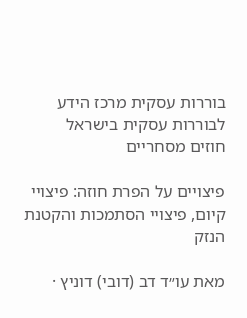בוררות עסקית מרכז הידע לבוררות עסקית בישראל
חוזים מסחריים

פיצויים על הפרת חוזה: פיצויי קיום, פיצויי הסתמכות והקטנת הנזק

מאת עו״ד דב (דובי) דוניץ ·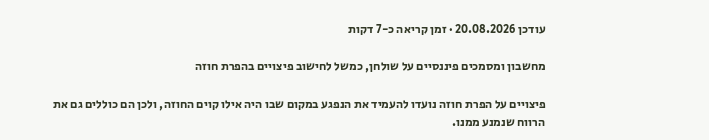עודכן 20.08.2026 · זמן קריאה כ-7 דקות

מחשבון ומסמכים פיננסיים על שולחן, כמשל לחישוב פיצויים בהפרת חוזה

פיצויים על הפרת חוזה נועדו להעמיד את הנפגע במקום שבו היה אילו קוים החוזה, ולכן הם כוללים גם את הרווח שנמנע ממנו.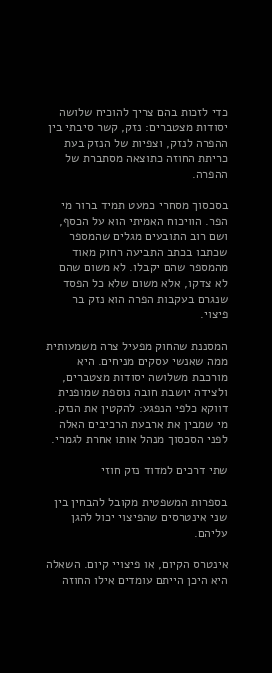כדי לזכות בהם צריך להוכיח שלושה יסודות מצטברים: נזק, קשר סיבתי בין ההפרה לנזק, וצפיות של הנזק בעת כריתת החוזה כתוצאה מסתברת של ההפרה.

בסכסוך מסחרי כמעט תמיד ברור מי הפר. הוויכוח האמיתי הוא על הכסף, ושם רוב התובעים מגלים שהמספר שכתבו בכתב התביעה רחוק מאוד מהמספר שהם יקבלו. לא משום שהם לא צדקו, אלא משום שלא כל הפסד שנגרם בעקבות הפרה הוא נזק בר פיצוי.

המסננת שהחוק מפעיל צרה משמעותית ממה שאנשי עסקים מניחים. היא מורכבת משלושה יסודות מצטברים, ולצידה יושבת חובה נוספת שמופנית דווקא כלפי הנפגע: להקטין את הנזק. מי שמבין את ארבעת הרכיבים האלה לפני הסכסוך מנהל אותו אחרת לגמרי.

שתי דרכים למדוד נזק חוזי

בספרות המשפטית מקובל להבחין בין שני אינטרסים שהפיצוי יכול להגן עליהם.

אינטרס הקיום, או פיצויי קיום. השאלה היא היכן הייתם עומדים אילו החוזה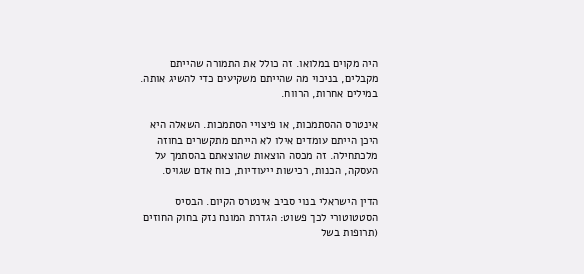היה מקוים במלואו. זה כולל את התמורה שהייתם מקבלים, בניכוי מה שהייתם משקיעים כדי להשיג אותה. במילים אחרות, הרווח.

אינטרס ההסתמכות, או פיצויי הסתמכות. השאלה היא היכן הייתם עומדים אילו לא הייתם מתקשרים בחוזה מלכתחילה. זה מכסה הוצאות שהוצאתם בהסתמך על העסקה, הכנות, רכישות ייעודיות, כוח אדם שגויס.

הדין הישראלי בנוי סביב אינטרס הקיום. הבסיס הסטטוטורי לכך פשוט: הגדרת המונח נזק בחוק החוזים (תרופות בשל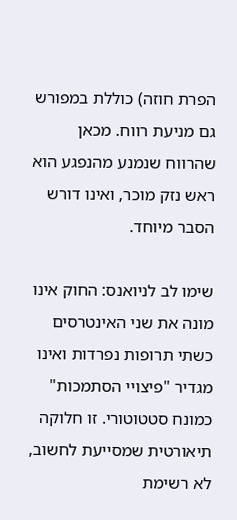הפרת חוזה) כוללת במפורש גם מניעת רווח. מכאן שהרווח שנמנע מהנפגע הוא ראש נזק מוכר, ואינו דורש הסבר מיוחד.

שימו לב לניואנס: החוק אינו מונה את שני האינטרסים כשתי תרופות נפרדות ואינו מגדיר "פיצויי הסתמכות" כמונח סטטוטורי. זו חלוקה תיאורטית שמסייעת לחשוב, לא רשימת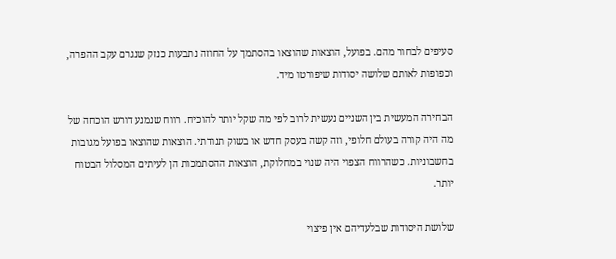סעיפים לבחור מהם. בפועל, הוצאות שהוצאו בהסתמך על החוזה נתבעות כנזק שנגרם עקב ההפרה, וכפופות לאותם שלושה יסודות שיפורטו מיד.

הבחירה המעשית בין השניים נעשית לרוב לפי מה שקל יותר להוכיח. רווח שנמנע דורש הוכחה של מה היה קורה בעולם חלופי, וזה קשה בעסק חדש או בשוק תנודתי. הוצאות שהוצאו בפועל מגובות בחשבוניות. כשהרווח הצפוי היה שנוי במחלוקת, הוצאות ההסתמכות הן לעיתים המסלול הבטוח יותר.

שלושת היסודות שבלעדיהם אין פיצוי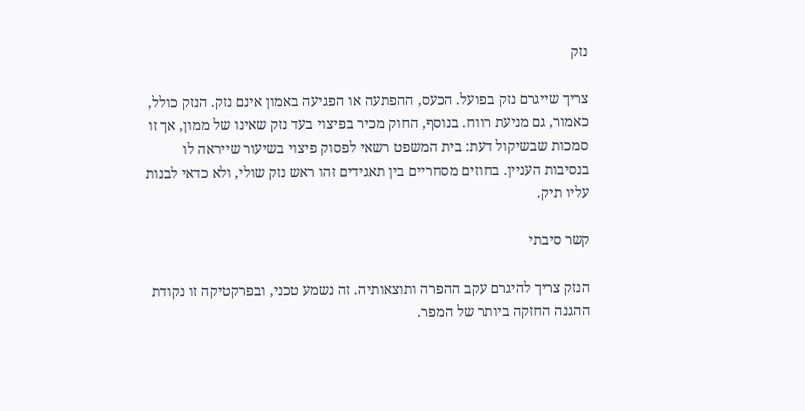נזק

צריך שייגרם נזק בפועל. הכעס, ההפתעה או הפגיעה באמון אינם נזק. הנזק כולל, כאמור, גם מניעת רווח. בנוסף, החוק מכיר בפיצוי בעד נזק שאינו של ממון, אך זו סמכות שבשיקול דעת: בית המשפט רשאי לפסוק פיצוי בשיעור שייראה לו בנסיבות העניין. בחוזים מסחריים בין תאגידים זהו ראש נזק שולי, ולא כדאי לבנות עליו תיק.

קשר סיבתי

הנזק צריך להיגרם עקב ההפרה ותוצאותיה. זה נשמע טכני, ובפרקטיקה זו נקודת ההגנה החזקה ביותר של המפר.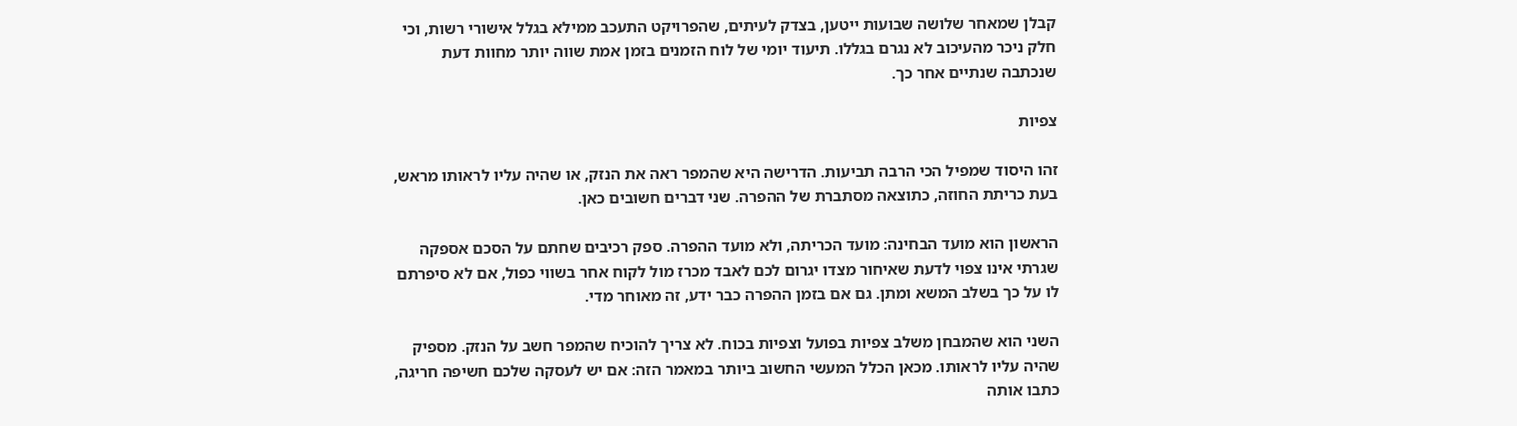קבלן שמאחר שלושה שבועות ייטען, בצדק לעיתים, שהפרויקט התעכב ממילא בגלל אישורי רשות, וכי חלק ניכר מהעיכוב לא נגרם בגללו. תיעוד יומי של לוח הזמנים בזמן אמת שווה יותר מחוות דעת שנכתבה שנתיים אחר כך.

צפיות

זהו היסוד שמפיל הכי הרבה תביעות. הדרישה היא שהמפר ראה את הנזק, או שהיה עליו לראותו מראש, בעת כריתת החוזה, כתוצאה מסתברת של ההפרה. שני דברים חשובים כאן.

הראשון הוא מועד הבחינה: מועד הכריתה, ולא מועד ההפרה. ספק רכיבים שחתם על הסכם אספקה שגרתי אינו צפוי לדעת שאיחור מצדו יגרום לכם לאבד מכרז מול לקוח אחר בשווי כפול, אם לא סיפרתם לו על כך בשלב המשא ומתן. גם אם בזמן ההפרה כבר ידע, זה מאוחר מדי.

השני הוא שהמבחן משלב צפיות בפועל וצפיות בכוח. לא צריך להוכיח שהמפר חשב על הנזק. מספיק שהיה עליו לראותו. מכאן הכלל המעשי החשוב ביותר במאמר הזה: אם יש לעסקה שלכם חשיפה חריגה, כתבו אותה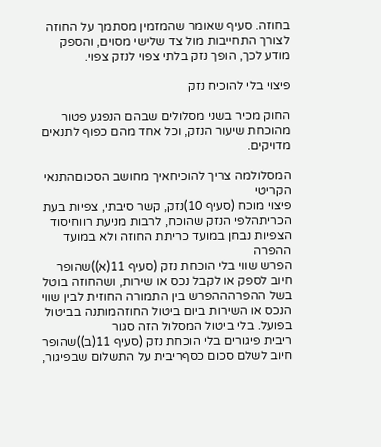בחוזה. סעיף שאומר שהמזמין מסתמך על החוזה לצורך התחייבות מול צד שלישי מסוים, והספק מודע לכך, הופך נזק בלתי צפוי לנזק צפוי.

פיצוי בלי להוכיח נזק

החוק מכיר בשני מסלולים שבהם הנפגע פטור מהוכחת שיעור הנזק, וכל אחד מהם כפוף לתנאים מדויקים.

המסלולמה צריך להוכיחאיך מחושב הסכוםהתנאי הקריטי
פיצוי מוכח (סעיף 10)נזק, קשר סיבתי, צפיות בעת הכריתהלפי הנזק שהוכח, לרבות מניעת רווחיסוד הצפיות נבחן במועד כריתת החוזה ולא במועד ההפרה
הפרש שווי בלי הוכחת נזק (סעיף 11(א))שהופר חיוב לספק או לקבל נכס או שירות, ושהחוזה בוטל בשל ההפרהההפרש בין התמורה החוזית לבין שווי הנכס או השירות ביום ביטול החוזהמותנה בביטול בפועל. בלי ביטול המסלול הזה סגור
ריבית פיגורים בלי הוכחת נזק (סעיף 11(ב))שהופר חיוב לשלם סכום כסףריבית על התשלום שבפיגור,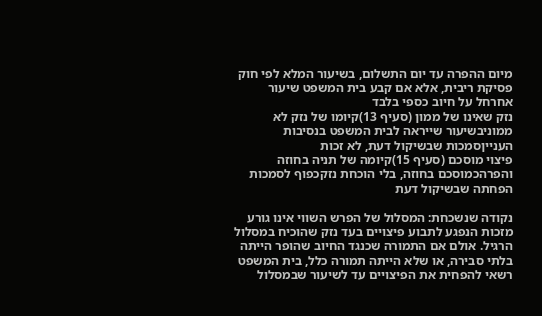מיום ההפרה עד יום התשלום, בשיעור המלא לפי חוק פסיקת ריבית, אלא אם קבע בית המשפט שיעור אחרחל על חיוב כספי בלבד
נזק שאינו של ממון (סעיף 13)קיומו של נזק לא ממוניבשיעור שייראה לבית המשפט בנסיבות הענייןסמכות שבשיקול דעת, לא זכות
פיצוי מוסכם (סעיף 15)קיומה של תניה בחוזה והפרהכמוסכם בחוזה, בלי הוכחת נזקכפוף לסמכות הפחתה שבשיקול דעת

נקודה שנשכחת: המסלול של הפרש השווי אינו גורע מזכות הנפגע לתבוע פיצויים בעד נזק שהוכיח במסלול הרגיל. אולם אם התמורה שכנגד החיוב שהופר הייתה בלתי סבירה, או שלא הייתה תמורה כלל, בית המשפט רשאי להפחית את הפיצויים עד לשיעור שבמסלול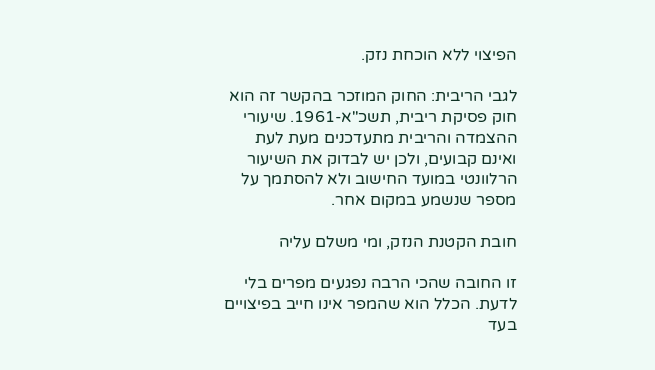הפיצוי ללא הוכחת נזק.

לגבי הריבית: החוק המוזכר בהקשר זה הוא חוק פסיקת ריבית, תשכ"א-1961. שיעורי ההצמדה והריבית מתעדכנים מעת לעת ואינם קבועים, ולכן יש לבדוק את השיעור הרלוונטי במועד החישוב ולא להסתמך על מספר שנשמע במקום אחר.

חובת הקטנת הנזק, ומי משלם עליה

זו החובה שהכי הרבה נפגעים מפרים בלי לדעת. הכלל הוא שהמפר אינו חייב בפיצויים בעד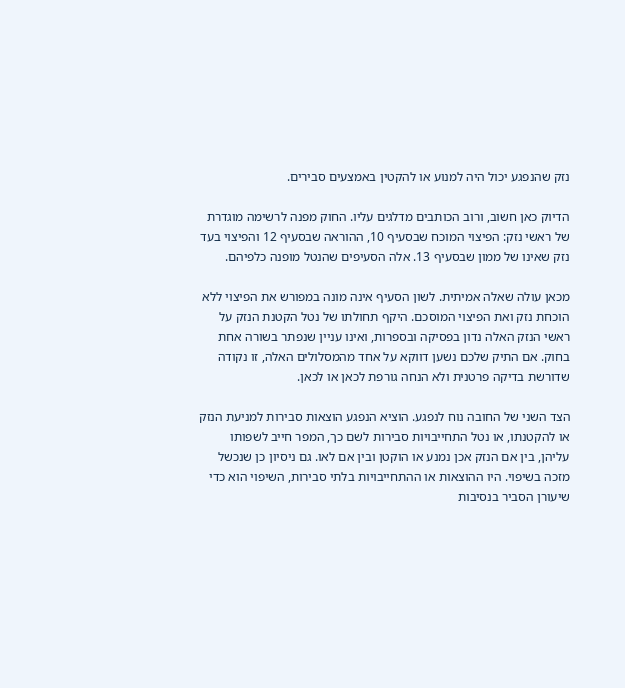נזק שהנפגע יכול היה למנוע או להקטין באמצעים סבירים.

הדיוק כאן חשוב, ורוב הכותבים מדלגים עליו. החוק מפנה לרשימה מוגדרת של ראשי נזק: הפיצוי המוכח שבסעיף 10, ההוראה שבסעיף 12 והפיצוי בעד נזק שאינו של ממון שבסעיף 13. אלה הסעיפים שהנטל מופנה כלפיהם.

מכאן עולה שאלה אמיתית. לשון הסעיף אינה מונה במפורש את הפיצוי ללא הוכחת נזק ואת הפיצוי המוסכם. היקף תחולתו של נטל הקטנת הנזק על ראשי הנזק האלה נדון בפסיקה ובספרות, ואינו עניין שנפתר בשורה אחת בחוק. אם התיק שלכם נשען דווקא על אחד מהמסלולים האלה, זו נקודה שדורשת בדיקה פרטנית ולא הנחה גורפת לכאן או לכאן.

הצד השני של החובה נוח לנפגע. הוציא הנפגע הוצאות סבירות למניעת הנזק או להקטנתו, או נטל התחייבויות סבירות לשם כך, המפר חייב לשפותו עליהן, בין אם הנזק אכן נמנע או הוקטן ובין אם לאו. גם ניסיון כן שנכשל מזכה בשיפוי. היו ההוצאות או ההתחייבויות בלתי סבירות, השיפוי הוא כדי שיעורן הסביר בנסיבות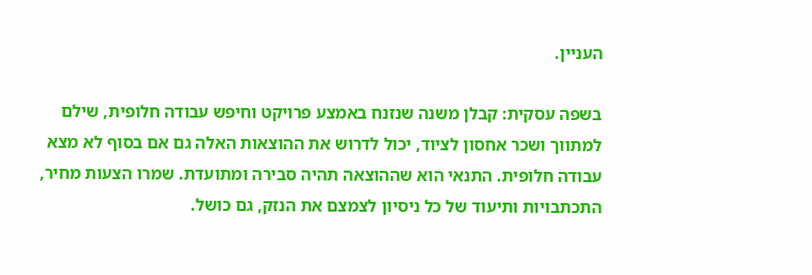העניין.

בשפה עסקית: קבלן משנה שנזנח באמצע פרויקט וחיפש עבודה חלופית, שילם למתווך ושכר אחסון לציוד, יכול לדרוש את ההוצאות האלה גם אם בסוף לא מצא עבודה חלופית. התנאי הוא שההוצאה תהיה סבירה ומתועדת. שמרו הצעות מחיר, התכתבויות ותיעוד של כל ניסיון לצמצם את הנזק, גם כושל.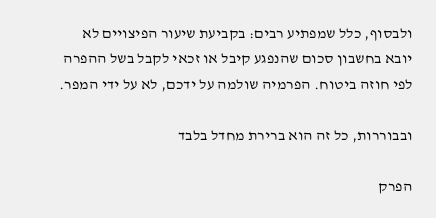ולבסוף, כלל שמפתיע רבים: בקביעת שיעור הפיצויים לא יובא בחשבון סכום שהנפגע קיבל או זכאי לקבל בשל ההפרה לפי חוזה ביטוח. הפרמיה שולמה על ידכם, לא על ידי המפר.

ובבוררות, כל זה הוא ברירת מחדל בלבד

הפרק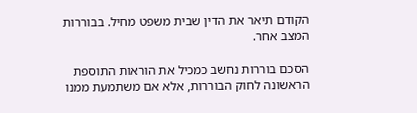הקודם תיאר את הדין שבית משפט מחיל. בבוררות המצב אחר.

הסכם בוררות נחשב כמכיל את הוראות התוספת הראשונה לחוק הבוררות, אלא אם משתמעת ממנו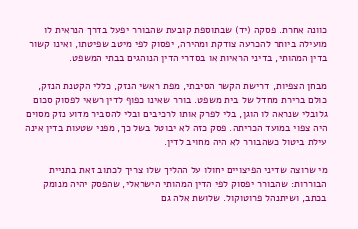כוונה אחרת. פסקה (יד) שבתוספת קובעת שהבורר יפעל בדרך הנראית לו מועילה ביותר להכרעה צודקת ומהירה, יפסוק לפי מיטב שפיטתו, ואינו קשור בדין המהותי, בדיני הראיות או בסדרי הדין הנוהגים בבתי המשפט.

מבחן הצפיות, דרישת הקשר הסיבתי, מפת ראשי הנזק, כללי הקטנת הנזק, כולם ברירת מחדל של בית משפט. בורר שאינו כפוף לדין רשאי לפסוק סכום גלובלי שנראה לו הוגן, בלי לפרק אותו לרכיבים ובלי להסביר מדוע נזק מסוים היה צפוי במועד הכריתה. פסק כזה לא יבוטל בשל כך, מפני שטעות בדין אינה עילת ביטול כשהבורר לא היה מחויב לדין.

מי שרוצה שדיני הפיצויים יחולו על ההליך שלו צריך לכתוב זאת בתניית הבוררות: שהבורר יפסוק לפי הדין המהותי הישראלי, שהפסק יהיה מנומק בכתב, ושיתנהל פרוטוקול. שלושת אלה גם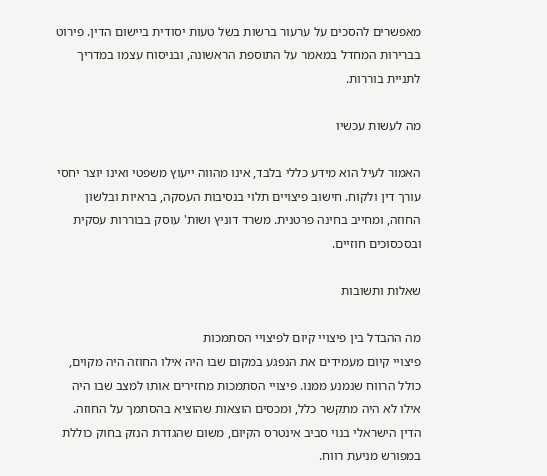מאפשרים להסכים על ערעור ברשות בשל טעות יסודית ביישום הדין. פירוט בברירות המחדל במאמר על התוספת הראשונה, ובניסוח עצמו במדריך לתניית בוררות.

מה לעשות עכשיו

האמור לעיל הוא מידע כללי בלבד, אינו מהווה ייעוץ משפטי ואינו יוצר יחסי עורך דין ולקוח. חישוב פיצויים תלוי בנסיבות העסקה, בראיות ובלשון החוזה, ומחייב בחינה פרטנית. משרד דוניץ ושות' עוסק בבוררות עסקית ובסכסוכים חוזיים.

שאלות ותשובות

מה ההבדל בין פיצויי קיום לפיצויי הסתמכות
פיצויי קיום מעמידים את הנפגע במקום שבו היה אילו החוזה היה מקוים, כולל הרווח שנמנע ממנו. פיצויי הסתמכות מחזירים אותו למצב שבו היה אילו לא היה מתקשר כלל, ומכסים הוצאות שהוציא בהסתמך על החוזה. הדין הישראלי בנוי סביב אינטרס הקיום, משום שהגדרת הנזק בחוק כוללת במפורש מניעת רווח.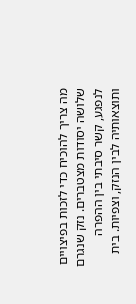מה צריך להוכיח כדי לזכות בפיצויים
שלושה יסודות מצטברים. נזק שנגרם לנפגע, קשר סיבתי בין ההפרה ותוצאותיה לבין הנזק, וצפיות. בית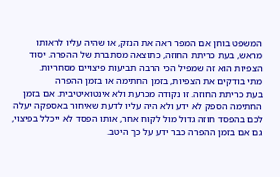המשפט בוחן אם המפר ראה את הנזק, או שהיה עליו לראותו מראש, בעת כריתת החוזה, כתוצאה מסתברת של ההפרה. יסוד הצפיות הוא זה שמפיל הכי הרבה תביעות פיצויים מסחריות.
מתי בודקים את הצפיות, בזמן החתימה או בזמן ההפרה
בעת כריתת החוזה. זו נקודה מכרעת ולא אינטואיטיבית. אם בזמן החתימה הספק לא ידע ולא היה עליו לדעת שאיחור באספקה יעלה לכם בהפסד חוזה גדול מול לקוח אחר, אותו הפסד לא ייכלל בפיצוי, גם אם בזמן ההפרה כבר ידע על כך היטב.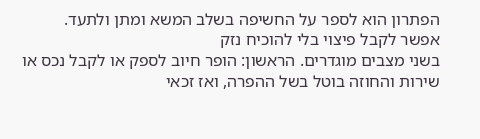הפתרון הוא לספר על החשיפה בשלב המשא ומתן ולתעד.
אפשר לקבל פיצוי בלי להוכיח נזק
בשני מצבים מוגדרים. הראשון: הופר חיוב לספק או לקבל נכס או שירות והחוזה בוטל בשל ההפרה, ואז זכאי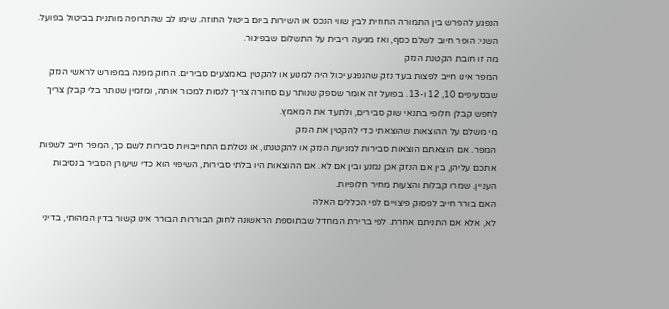הנפגע להפרש בין התמורה החוזית לבין שווי הנכס או השירות ביום ביטול החוזה. שימו לב שהתרופה מותנית בביטול בפועל. השני: הופר חיוב לשלם כסף, ואז מגיעה ריבית על התשלום שבפיגור.
מה זו חובת הקטנת הנזק
המפר אינו חייב לפצות בעד נזק שהנפגע יכול היה למנוע או להקטין באמצעים סבירים. החוק מפנה במפורש לראשי הנזק שבסעיפים 10, 12 ו-13. בפועל זה אומר שספק שנותר עם סחורה צריך לנסות למכור אותה, ומזמין שנותר בלי קבלן צריך לחפש קבלן חלופי בתנאי שוק סבירים, ולתעד את המאמץ.
מי משלם על ההוצאות שהוצאתי כדי להקטין את הנזק
המפר. אם הוצאתם הוצאות סבירות למניעת הנזק או להקטנתו, או נטלתם התחייבויות סבירות לשם כך, המפר חייב לשפות אתכם עליהן, בין אם הנזק אכן נמנע ובין אם לא. אם ההוצאות היו בלתי סבירות, השיפוי הוא כדי שיעורן הסביר בנסיבות העניין. שמרו קבלות והצעות מחיר חלופיות.
האם בורר חייב לפסוק פיצויים לפי הכללים האלה
לא, אלא אם התניתם אחרת. לפי ברירת המחדל שבתוספת הראשונה לחוק הבוררות הבורר אינו קשור בדין המהותי, בדיני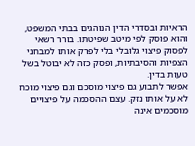הראיות ובסדרי הדין הנוהגים בבתי המשפט, והוא פוסק לפי מיטב שפיטתו. בורר רשאי לפסוק פיצוי גלובלי בלי לפרק אותו למבחני הצפיות והסיבתיות, ופסק כזה לא יבוטל בשל טעות בדין.
אפשר לתבוע גם פיצוי מוסכם וגם פיצוי מוכח
לא על אותו נזק. עצם ההסכמה על פיצויים מוסכמים אינה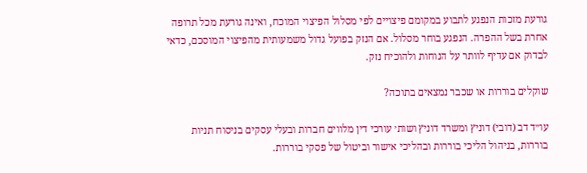גורעת מזכות הנפגע לתבוע במקומם פיצויים לפי מסלול הפיצוי המוכח, ואינה גורעת מכל תרופה אחרת בשל ההפרה. הנפגע בוחר מסלול. אם הנזק בפועל גדול משמעותית מהפיצוי המוסכם, כדאי לבדוק אם עדיף לוותר על הנוחות ולהוכיח נזק.

שוקלים בוררות או שכבר נמצאים בתוכה?

עו״ד דב (דובי) דוניץ ומשרד דוניץ ושות׳ עורכי דין מלווים חברות ובעלי עסקים בניסוח תניות בוררות, בניהול הליכי בוררות ובהליכי אישור וביטול של פסקי בוררות.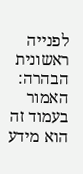לפנייה ראשונית
הבהרה: האמור בעמוד זה הוא מידע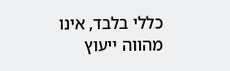כללי בלבד, אינו מהווה ייעוץ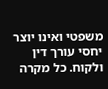משפטי ואינו יוצר יחסי עורך דין ולקוח. כל מקרה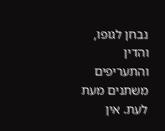נבחן לגופו, והדין והתעריפים משתנים מעת לעת. אין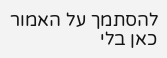להסתמך על האמור כאן בלי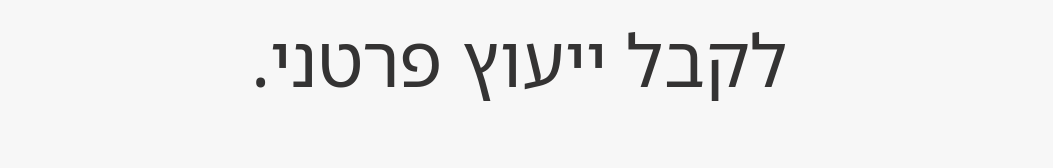לקבל ייעוץ פרטני.